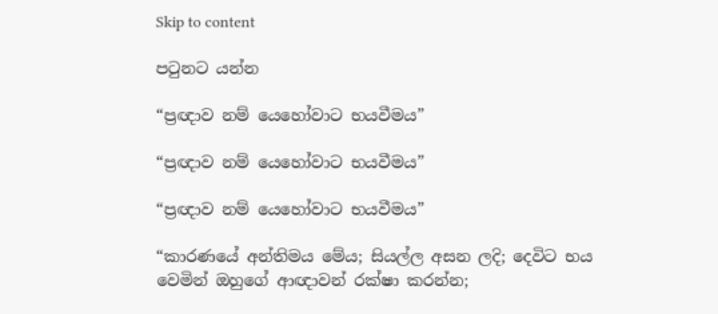Skip to content

පටුනට යන්න

“ප්‍රඥාව නම් යෙහෝවාට භයවීමය”

“ප්‍රඥාව නම් යෙහෝවාට භයවීමය”

“ප්‍රඥාව නම් යෙහෝවාට භයවීමය”

“කාරණයේ අන්තිමය මේය; සියල්ල අසන ලදි; දෙවිට භය වෙමින් ඔහුගේ ආඥාවන් රක්ෂා කරන්න;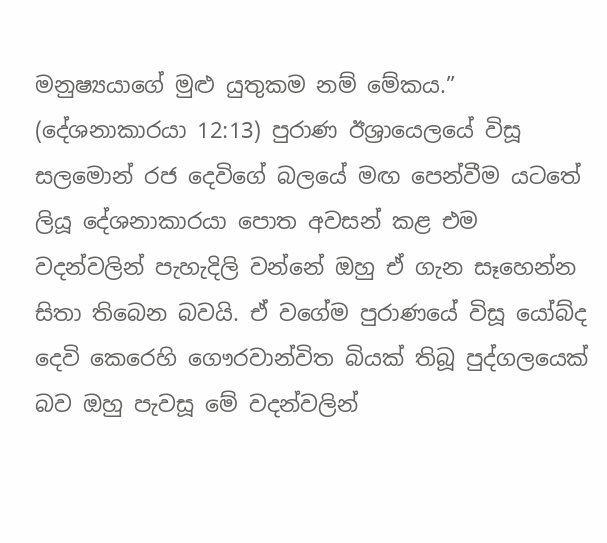මනුෂ්‍යයාගේ මුළු යුතුකම නම් මේකය.” (දේශනාකාරයා 12:13) පුරාණ ඊශ්‍රායෙලයේ විසූ සලමොන් රජ දෙවිගේ බලයේ මඟ පෙන්වීම යටතේ ලියූ දේශනාකාරයා පොත අවසන් කළ එම වදන්වලින් පැහැදිලි වන්නේ ඔහු ඒ ගැන සෑහෙන්න සිතා තිබෙන බවයි. ඒ වගේම පුරාණයේ විසූ යෝබ්ද දෙවි කෙරෙහි ගෞරවාන්විත බියක් තිබූ පුද්ගලයෙක් බව ඔහු පැවසූ මේ වදන්වලින්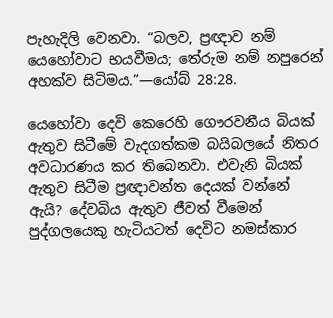පැහැදිලි වෙනවා. “බලව, ප්‍රඥාව නම් යෙහෝවාට භයවීමය; තේරුම නම් නපුරෙන් අහක්ව සිටිමය.”—යෝබ් 28:28.

යෙහෝවා දෙවි කෙරෙහි ගෞරවනීය බියක් ඇතුව සිටීමේ වැදගත්කම බයිබලයේ නිතර අවධාරණය කර තිබෙනවා. එවැනි බියක් ඇතුව සිටීම ප්‍රඥාවන්ත දෙයක් වන්නේ ඇයි? දේවබිය ඇතුව ජීවත් වීමෙන් පුද්ගලයෙකු හැටියටත් දෙවිට නමස්කාර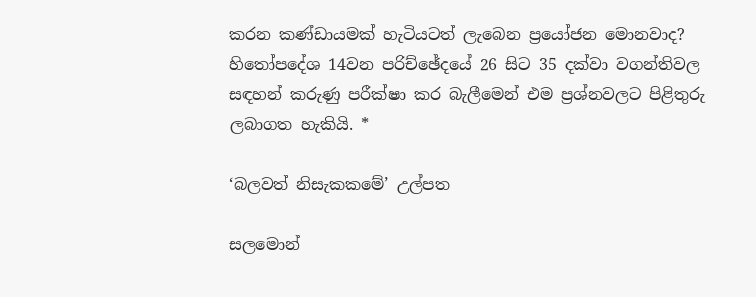කරන කණ්ඩායමක් හැටියටත් ලැබෙන ප්‍රයෝජන මොනවාද? හිතෝපදේශ 14වන පරිච්ඡේදයේ 26 සිට 35 දක්වා වගන්තිවල සඳහන් කරුණු පරීක්ෂා කර බැලීමෙන් එම ප්‍රශ්නවලට පිළිතුරු ලබාගත හැකියි. *

‘බලවත් නිසැකකමේ’ උල්පත

සලමොන්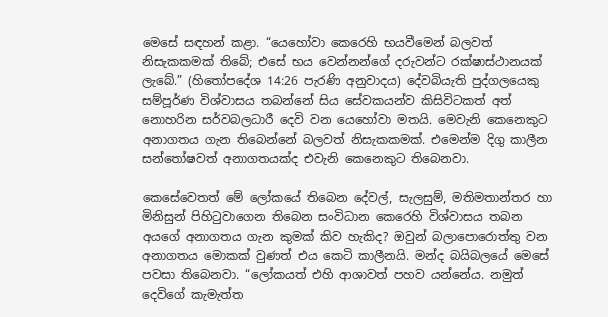මෙසේ සඳහන් කළා. “යෙහෝවා කෙරෙහි භයවීමෙන් බලවත් නිසැකකමක් තිබේ; එසේ භය වෙන්නන්ගේ දරුවන්ට රක්ෂාස්ථානයක් ලැබේ.” (හිතෝපදේශ 14:26 පැරණි අනුවාදය) දේවබියැති පුද්ගලයෙකු සම්පූර්ණ විශ්වාසය තබන්නේ සිය සේවකයන්ව කිසිවිටකත් අත් නොහරින සර්වබලධාරී දෙවි වන යෙහෝවා මතයි. මෙවැනි කෙනෙකුට අනාගතය ගැන තිබෙන්නේ බලවත් නිසැකකමක්. එමෙන්ම දිගු කාලීන සන්තෝෂවත් අනාගතයක්ද එවැනි කෙනෙකුට තිබෙනවා.

කෙසේවෙතත් මේ ලෝකයේ තිබෙන දේවල්, සැලසුම්, මතිමතාන්තර හා මිනිසුන් පිහිටුවාගෙන තිබෙන සංවිධාන කෙරෙහි විශ්වාසය තබන අයගේ අනාගතය ගැන කුමක් කිව හැකිද? ඔවුන් බලාපොරොත්තු වන අනාගතය මොකක් වුණත් එය කෙටි කාලීනයි. මන්ද බයිබලයේ මෙසේ පවසා තිබෙනවා. “ලෝකයත් එහි ආශාවත් පහව යන්නේය. නමුත් දෙවිගේ කැමැත්ත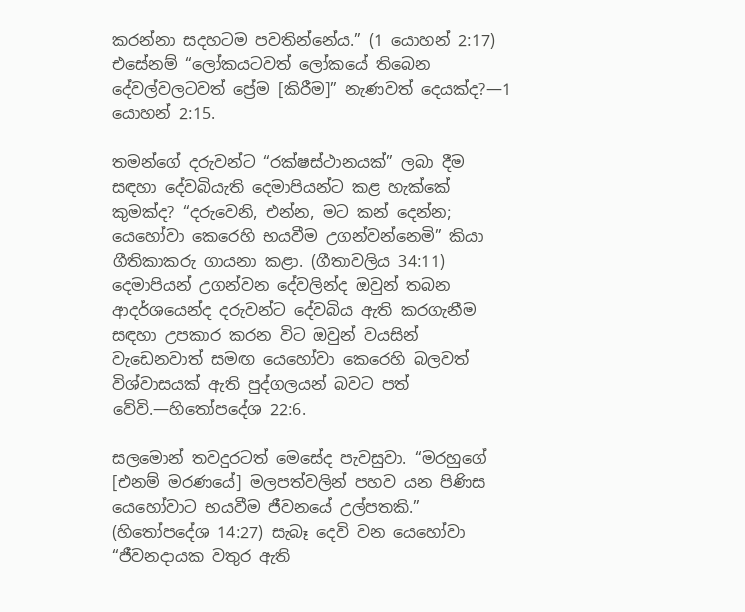කරන්නා සදහටම පවතින්නේය.” (1 යොහන් 2:17) එසේනම් “ලෝකයටවත් ලෝකයේ තිබෙන දේවල්වලටවත් ප්‍රේම [කිරීම]” නැණවත් දෙයක්ද?—1 යොහන් 2:15.

තමන්ගේ දරුවන්ට “රක්ෂස්ථානයක්” ලබා දීම සඳහා දේවබියැති දෙමාපියන්ට කළ හැක්කේ කුමක්ද? “දරුවෙනි, එන්න, මට කන් දෙන්න; යෙහෝවා කෙරෙහි භයවීම උගන්වන්නෙමි” කියා ගීතිකාකරු ගායනා කළා. (ගීතාවලිය 34:11) දෙමාපියන් උගන්වන දේවලින්ද ඔවුන් තබන ආදර්ශයෙන්ද දරුවන්ට දේවබිය ඇති කරගැනීම සඳහා උපකාර කරන විට ඔවුන් වයසින් වැඩෙනවාත් සමඟ යෙහෝවා කෙරෙහි බලවත් විශ්වාසයක් ඇති පුද්ගලයන් බවට පත් වේවි.—හිතෝපදේශ 22:6.

සලමොන් තවදුරටත් මෙසේද පැවසුවා. “මරහුගේ [එනම් මරණයේ] මලපත්වලින් පහව යන පිණිස යෙහෝවාට භයවීම ජීවනයේ උල්පතකි.” (හිතෝපදේශ 14:27) සැබෑ දෙවි වන යෙහෝවා “ජීවනදායක වතුර ඇති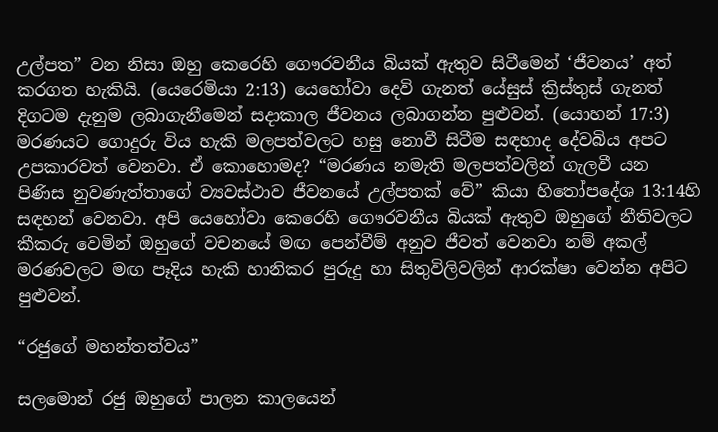උල්පත” වන නිසා ඔහු කෙරෙහි ගෞරවනීය බියක් ඇතුව සිටීමෙන් ‘ජීවනය’ අත් කරගත හැකියි. (යෙරෙමියා 2:13) යෙහෝවා දෙවි ගැනත් යේසුස් ක්‍රිස්තුස් ගැනත් දිගටම දැනුම ලබාගැනීමෙන් සදාකාල ජීවනය ලබාගන්න පුළුවන්. (යොහන් 17:3) මරණයට ගොදුරු විය හැකි මලපත්වලට හසු නොවී සිටීම සඳහාද දේවබිය අපට උපකාරවත් වෙනවා. ඒ කොහොමද? “මරණය නමැති මලපත්වලින් ගැලවී යන පිණිස නුවණැත්තාගේ ව්‍යවස්ථාව ජීවනයේ උල්පතක් වේ” කියා හිතෝපදේශ 13:14හි සඳහන් වෙනවා. අපි යෙහෝවා කෙරෙහි ගෞරවනීය බියක් ඇතුව ඔහුගේ නීතිවලට කීකරු වෙමින් ඔහුගේ වචනයේ මඟ පෙන්වීම් අනුව ජීවත් වෙනවා නම් අකල් මරණවලට මඟ පෑදිය හැකි හානිකර පුරුදු හා සිතුවිලිවලින් ආරක්ෂා වෙන්න අපිට පුළුවන්.

“රජුගේ මහන්තත්වය”

සලමොන් රජු ඔහුගේ පාලන කාලයෙන්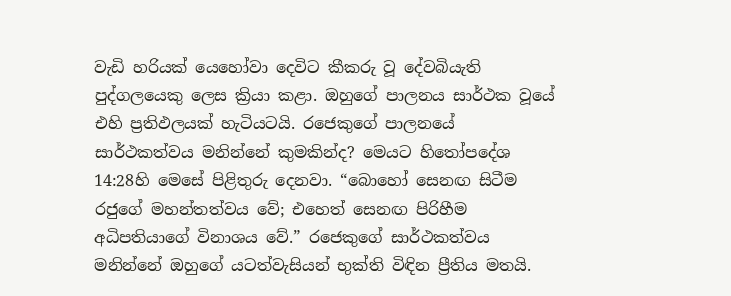වැඩි හරියක් යෙහෝවා දෙවිට කීකරු වූ දේවබියැති පුද්ගලයෙකු ලෙස ක්‍රියා කළා. ඔහුගේ පාලනය සාර්ථක වූයේ එහි ප්‍රතිඵලයක් හැටියටයි. රජෙකුගේ පාලනයේ සාර්ථකත්වය මනින්නේ කුමකින්ද? මෙයට හිතෝපදේශ 14:28හි මෙසේ පිළිතුරු දෙනවා. “බොහෝ සෙනඟ සිටීම රජුගේ මහන්තත්වය වේ; එහෙත් සෙනඟ පිරිහීම අධිපතියාගේ විනාශය වේ.” රජෙකුගේ සාර්ථකත්වය මනින්නේ ඔහුගේ යටත්වැසියන් භුක්ති විඳින ප්‍රීතිය මතයි.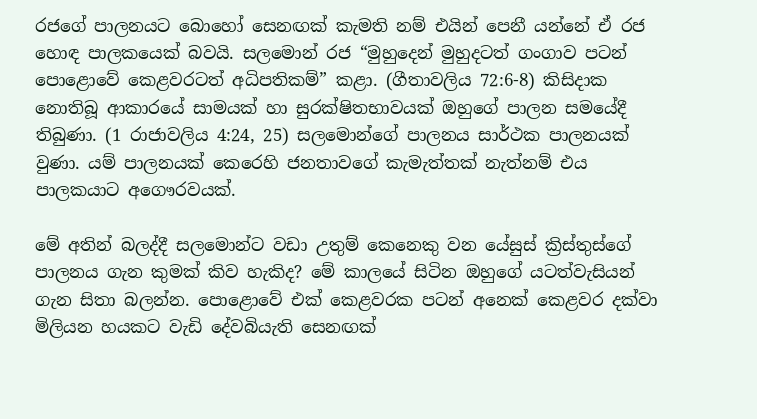රජගේ පාලනයට බොහෝ සෙනඟක් කැමති නම් එයින් පෙනී යන්නේ ඒ රජ හොඳ පාලකයෙක් බවයි. සලමොන් රජ “මුහුදෙන් මුහුදටත් ගංගාව පටන් පොළොවේ කෙළවරටත් අධිපතිකම්” කළා. (ගීතාවලිය 72:6-8) කිසිදාක නොතිබූ ආකාරයේ සාමයක් හා සුරක්ෂිතභාවයක් ඔහුගේ පාලන සමයේදී තිබුණා. (1 රාජාවලිය 4:24, 25) සලමොන්ගේ පාලනය සාර්ථක පාලනයක් වුණා. යම් පාලනයක් කෙරෙහි ජනතාවගේ කැමැත්තක් නැත්නම් එය පාලකයාට අගෞරවයක්.

මේ අතින් බලද්දී සලමොන්ට වඩා උතුම් කෙනෙකු වන යේසුස් ක්‍රිස්තුස්ගේ පාලනය ගැන කුමක් කිව හැකිද? මේ කාලයේ සිටින ඔහුගේ යටත්වැසියන් ගැන සිතා බලන්න. පොළොවේ එක් කෙළවරක පටන් අනෙක් කෙළවර දක්වා මිලියන හයකට වැඩි දේවබියැති සෙනඟක්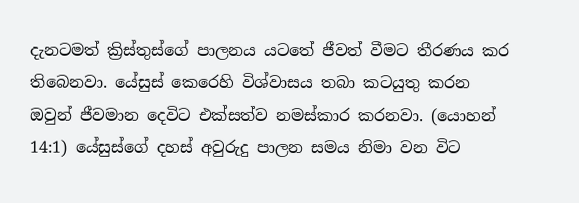දැනටමත් ක්‍රිස්තුස්ගේ පාලනය යටතේ ජීවත් වීමට තීරණය කර තිබෙනවා. යේසුස් කෙරෙහි විශ්වාසය තබා කටයුතු කරන ඔවුන් ජීවමාන දෙවිට එක්සත්ව නමස්කාර කරනවා. (යොහන් 14:1) යේසුස්ගේ දහස් අවුරුදු පාලන සමය නිමා වන විට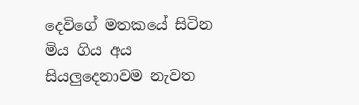දෙවිගේ මතකයේ සිටින මිය ගිය අය සියලුදෙනාවම නැවත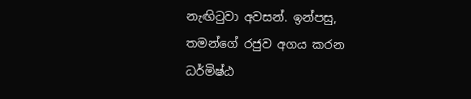නැඟිටුවා අවසන්. ඉන්පසු, තමන්ගේ රජුව අගය කරන ධර්මිෂ්ඨ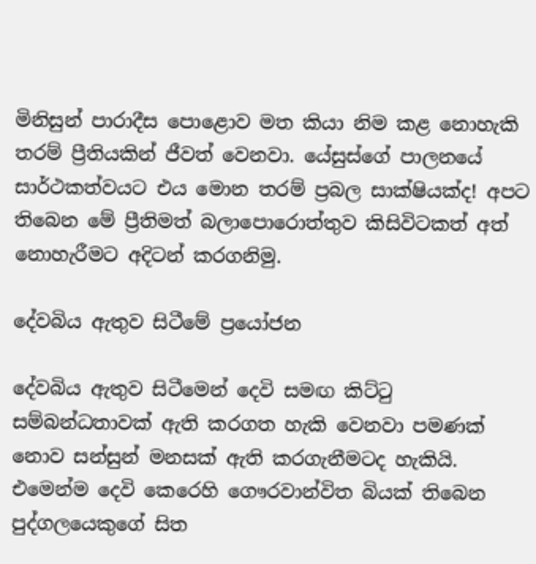මිනිසුන් පාරාදීස පොළොව මත කියා නිම කළ නොහැකි තරම් ප්‍රීතියකින් ජීවත් වෙනවා. යේසුස්ගේ පාලනයේ සාර්ථකත්වයට එය මොන තරම් ප්‍රබල සාක්ෂියක්ද! අපට තිබෙන මේ ප්‍රීතිමත් බලාපොරොත්තුව කිසිවිටකත් අත් නොහැරීමට අදිටන් කරගනිමු.

දේවබිය ඇතුව සිටීමේ ප්‍රයෝජන

දේවබිය ඇතුව සිටීමෙන් දෙවි සමඟ කිට්ටු සම්බන්ධතාවක් ඇති කරගත හැකි වෙනවා පමණක් නොව සන්සුන් මනසක් ඇති කරගැනීමටද හැකියි. එමෙන්ම දෙවි කෙරෙහි ගෞරවාන්විත බියක් තිබෙන පුද්ගලයෙකුගේ සිත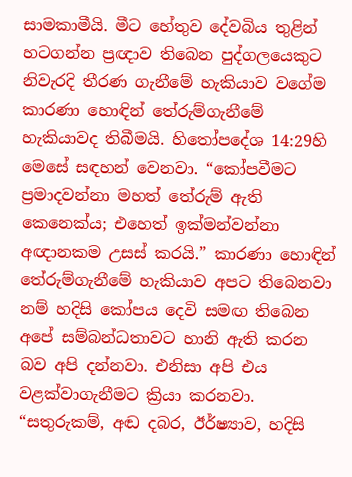සාමකාමීයි. මීට හේතුව දේවබිය තුළින් හටගන්න ප්‍රඥාව තිබෙන පුද්ගලයෙකුට නිවැරදි තීරණ ගැනීමේ හැකියාව වගේම කාරණා හොඳින් තේරුම්ගැනීමේ හැකියාවද තිබීමයි. හිතෝපදේශ 14:29හි මෙසේ සඳහන් වෙනවා. “කෝපවීමට ප්‍රමාදවන්නා මහත් තේරුම් ඇති කෙනෙක්ය; එහෙත් ඉක්මන්වන්නා අඥානකම උසස් කරයි.” කාරණා හොඳින් තේරුම්ගැනීමේ හැකියාව අපට තිබෙනවා නම් හදිසි කෝපය දෙවි සමඟ තිබෙන අපේ සම්බන්ධතාවට හානි ඇති කරන බව අපි දන්නවා. එනිසා අපි එය වළක්වාගැනීමට ක්‍රියා කරනවා. “සතුරුකම්, අඬ දබර, ඊර්ෂ්‍යාව, හදිසි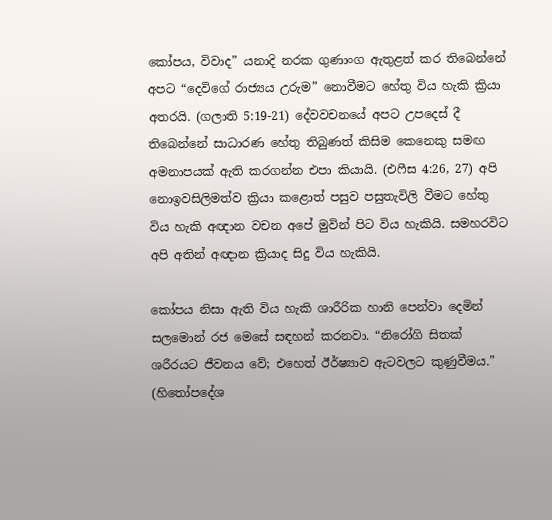කෝපය, විවාද” යනාදි නරක ගුණාංග ඇතුළත් කර තිබෙන්නේ අපට “දෙවිගේ රාජ්‍යය උරුම” නොවීමට හේතු විය හැකි ක්‍රියා අතරයි. (ගලාති 5:19-21) දේවවචනයේ අපට උපදෙස් දී තිබෙන්නේ සාධාරණ හේතු තිබුණත් කිසිම කෙනෙකු සමඟ අමනාපයක් ඇති කරගන්න එපා කියායි. (එෆීස 4:26, 27) අපි නොඉවසිලිමත්ව ක්‍රියා කළොත් පසුව පසුතැවිලි වීමට හේතු විය හැකි අඥාන වචන අපේ මුවින් පිට විය හැකියි. සමහරවිට අපි අතින් අඥාන ක්‍රියාද සිදු විය හැකියි.

කෝපය නිසා ඇති විය හැකි ශාරීරික හානි පෙන්වා දෙමින් සලමොන් රජ මෙසේ සඳහන් කරනවා. “නිරෝගි සිතක් ශරීරයට ජීවනය වේ; එහෙත් ඊර්ෂ්‍යාව ඇටවලට කුණුවීමය.” (හිතෝපදේශ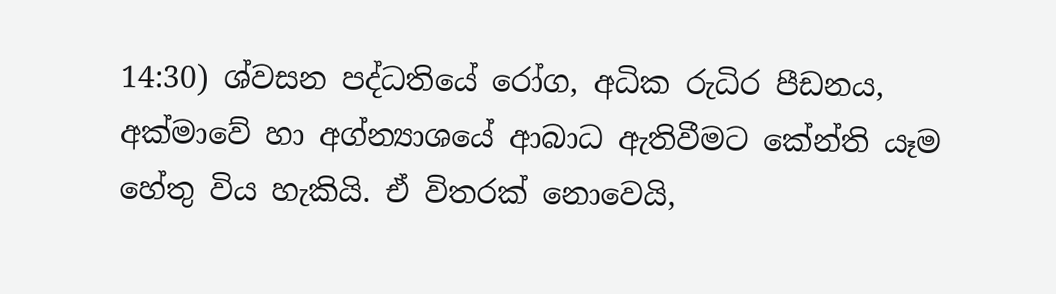14:30) ශ්වසන පද්ධතියේ රෝග, අධික රුධිර පීඩනය, අක්මාවේ හා අග්න්‍යාශයේ ආබාධ ඇතිවීමට කේන්ති යෑම හේතු විය හැකියි. ඒ විතරක් නොවෙයි,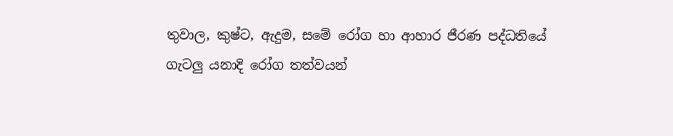තුවාල, කුෂ්ට, ඇදුම, සමේ රෝග හා ආහාර ජීරණ පද්ධතියේ ගැටලු යනාදි රෝග තත්වයන්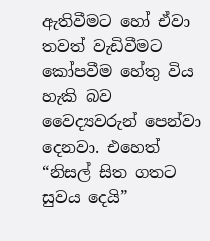ඇතිවීමට හෝ ඒවා තවත් වැඩිවීමට කෝපවීම හේතු විය හැකි බව වෛද්‍යවරුන් පෙන්වා දෙනවා. එහෙත් “නිසල් සිත ගතට සුවය දෙයි”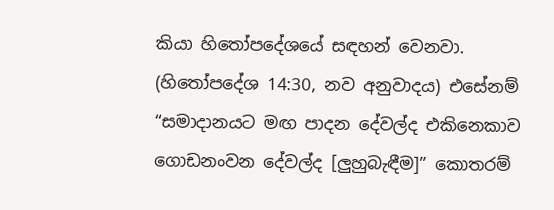කියා හිතෝපදේශයේ සඳහන් වෙනවා. (හිතෝපදේශ 14:30, නව අනුවාදය) එසේනම් “සමාදානයට මඟ පාදන දේවල්ද එකිනෙකාව ගොඩනංවන දේවල්ද [ලුහුබැඳීම]” කොතරම්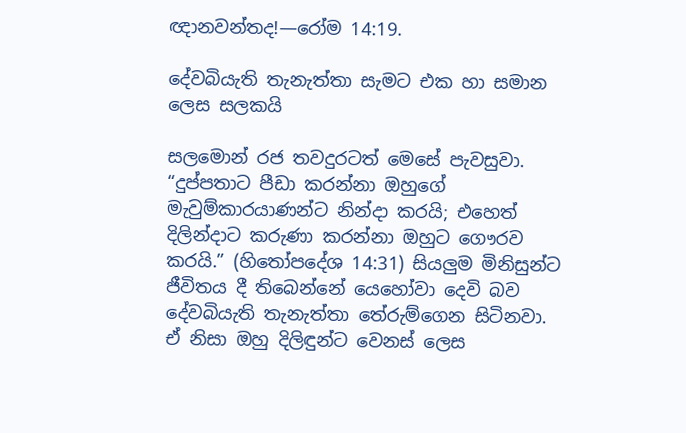ඥානවන්තද!—රෝම 14:19.

දේවබියැති තැනැත්තා සැමට එක හා සමාන ලෙස සලකයි

සලමොන් රජ තවදුරටත් මෙසේ පැවසුවා. “දුප්පතාට පීඩා කරන්නා ඔහුගේ මැවුම්කාරයාණන්ට නින්දා කරයි; එහෙත් දිලින්දාට කරුණා කරන්නා ඔහුට ගෞරව කරයි.” (හිතෝපදේශ 14:31) සියලුම මිනිසුන්ට ජීවිතය දී තිබෙන්නේ යෙහෝවා දෙවි බව දේවබියැති තැනැත්තා තේරුම්ගෙන සිටිනවා. ඒ නිසා ඔහු දිලිඳුන්ට වෙනස් ලෙස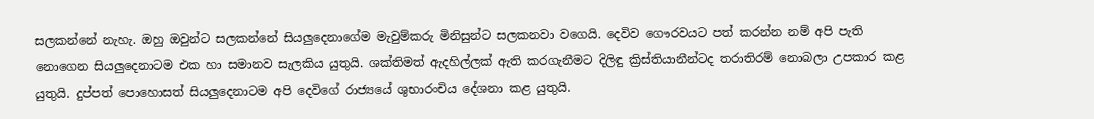සලකන්නේ නැහැ. ඔහු ඔවුන්ට සලකන්නේ සියලුදෙනාගේම මැවුම්කරු මිනිසුන්ට සලකනවා වගෙයි. දෙවිව ගෞරවයට පත් කරන්න නම් අපි පැති නොගෙන සියලුදෙනාටම එක හා සමානව සැලකිය යුතුයි. ශක්තිමත් ඇදහිල්ලක් ඇති කරගැනීමට දිලිඳු ක්‍රිස්තියානීන්ටද තරාතිරම් නොබලා උපකාර කළ යුතුයි. දුප්පත් පොහොසත් සියලුදෙනාටම අපි දෙවිගේ රාජ්‍යයේ ශුභාරංචිය දේශනා කළ යුතුයි.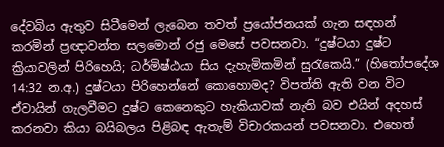දේවබිය ඇතුව සිටීමෙන් ලැබෙන තවත් ප්‍රයෝජනයක් ගැන සඳහන් කරමින් ප්‍රඥාවන්ත සලමොන් රජු මෙසේ පවසනවා. “දුෂ්ටයා දුෂ්ට ක්‍රියාවලින් පිරිහෙයි; ධර්මිෂ්ඨයා සිය දැහැමිකමින් සුරැකෙයි.” (හිතෝපදේශ 14:32 න.අ.) දුෂ්ටයා පිරිහෙන්නේ කොහොමද? විපත්ති ඇති වන විට ඒවායින් ගැලවීමට දුෂ්ට කෙනෙකුට හැකියාවක් නැති බව එයින් අදහස් කරනවා කියා බයිබලය පිළිබඳ ඇතැම් විචාරකයන් පවසනවා. එහෙත්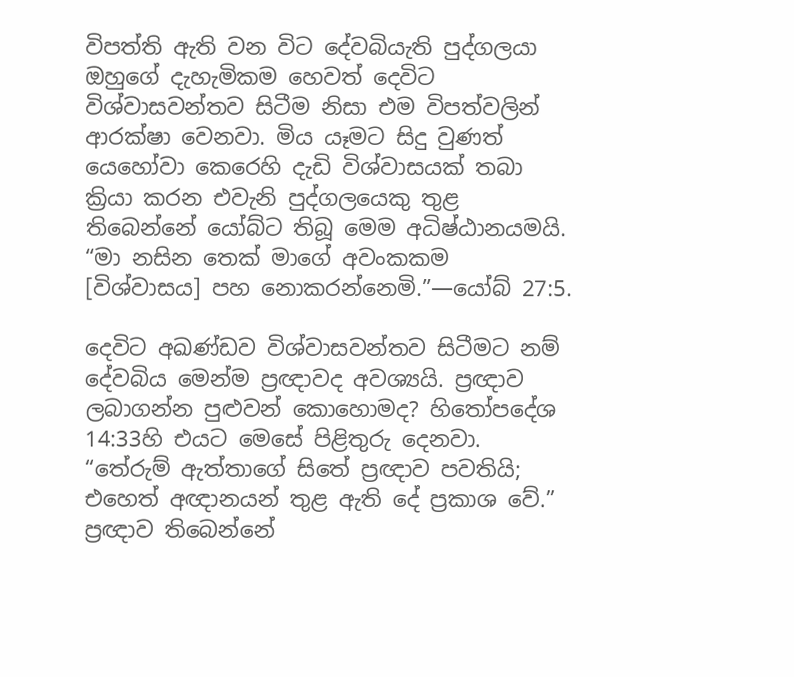විපත්ති ඇති වන විට දේවබියැති පුද්ගලයා ඔහුගේ දැහැමිකම හෙවත් දෙවිට විශ්වාසවන්තව සිටීම නිසා එම විපත්වලින් ආරක්ෂා වෙනවා. මිය යෑමට සිදු වුණත් යෙහෝවා කෙරෙහි දැඩි විශ්වාසයක් තබා ක්‍රියා කරන එවැනි පුද්ගලයෙකු තුළ තිබෙන්නේ යෝබ්ට තිබූ මෙම අධිෂ්ඨානයමයි. “මා නසින තෙක් මාගේ අවංකකම [විශ්වාසය] පහ නොකරන්නෙමි.”—යෝබ් 27:5.

දෙවිට අඛණ්ඩව විශ්වාසවන්තව සිටීමට නම් දේවබිය මෙන්ම ප්‍රඥාවද අවශ්‍යයි. ප්‍රඥාව ලබාගන්න පුළුවන් කොහොමද? හිතෝපදේශ 14:33හි එයට මෙසේ පිළිතුරු දෙනවා. “තේරුම් ඇත්තාගේ සිතේ ප්‍රඥාව පවතියි; එහෙත් අඥානයන් තුළ ඇති දේ ප්‍රකාශ වේ.” ප්‍රඥාව තිබෙන්නේ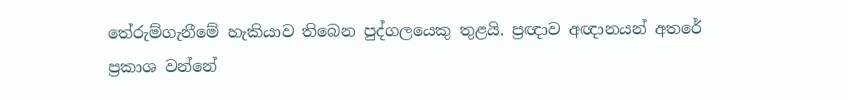තේරුම්ගැනීමේ හැකියාව තිබෙන පුද්ගලයෙකු තුළයි. ප්‍රඥාව අඥානයන් අතරේ ප්‍රකාශ වන්නේ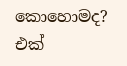කොහොමද? එක්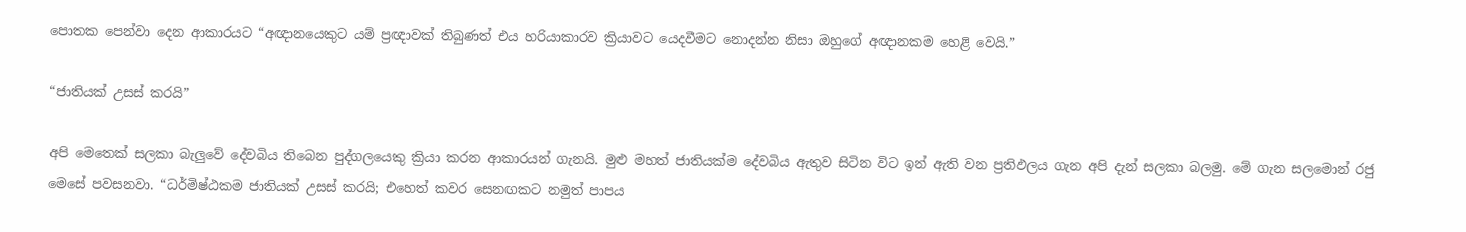පොතක පෙන්වා දෙන ආකාරයට “අඥානයෙකුට යම් ප්‍රඥාවක් තිබුණත් එය හරියාකාරව ක්‍රියාවට යෙදවීමට නොදන්න නිසා ඔහුගේ අඥානකම හෙළි වෙයි.”

“ජාතියක් උසස් කරයි”

අපි මෙතෙක් සලකා බැලුවේ දේවබිය තිබෙන පුද්ගලයෙකු ක්‍රියා කරන ආකාරයන් ගැනයි. මුළු මහත් ජාතියක්ම දේවබිය ඇතුව සිටින විට ඉන් ඇති වන ප්‍රතිඵලය ගැන අපි දැන් සලකා බලමු. මේ ගැන සලමොන් රජු මෙසේ පවසනවා. “ධර්මිෂ්ඨකම ජාතියක් උසස් කරයි; එහෙත් කවර සෙනඟකට නමුත් පාපය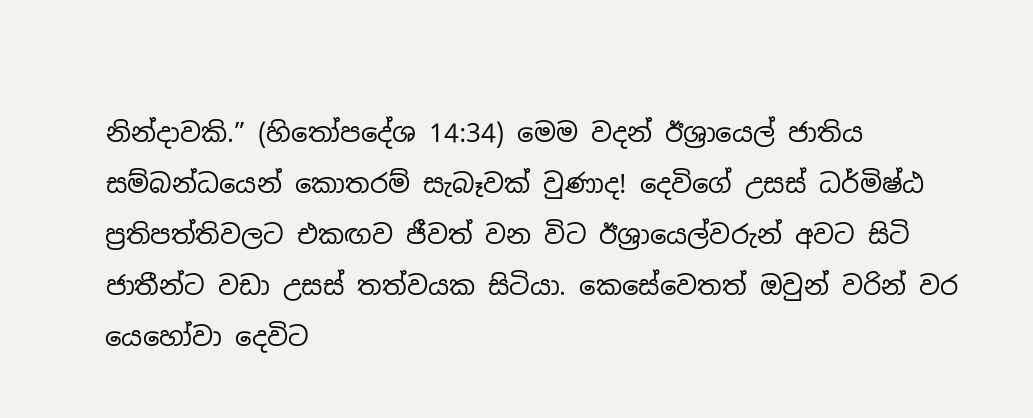නින්දාවකි.” (හිතෝපදේශ 14:34) මෙම වදන් ඊශ්‍රායෙල් ජාතිය සම්බන්ධයෙන් කොතරම් සැබෑවක් වුණාද! දෙවිගේ උසස් ධර්මිෂ්ඨ ප්‍රතිපත්තිවලට එකඟව ජීවත් වන විට ඊශ්‍රායෙල්වරුන් අවට සිටි ජාතීන්ට වඩා උසස් තත්වයක සිටියා. කෙසේවෙතත් ඔවුන් වරින් වර යෙහෝවා දෙවිට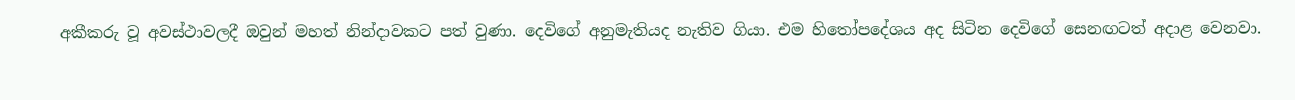අකීකරු වූ අවස්ථාවලදී ඔවුන් මහත් නින්දාවකට පත් වුණා. දෙවිගේ අනුමැතියද නැතිව ගියා. එම හිතෝපදේශය අද සිටින දෙවිගේ සෙනඟටත් අදාළ වෙනවා.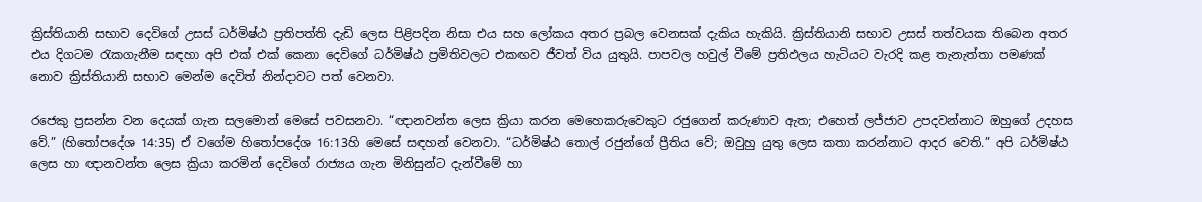ක්‍රිස්තියානි සභාව දෙවිගේ උසස් ධර්මිෂ්ඨ ප්‍රතිපත්ති දැඩි ලෙස පිළිපදින නිසා එය සහ ලෝකය අතර ප්‍රබල වෙනසක් දැකිය හැකියි. ක්‍රිස්තියානි සභාව උසස් තත්වයක තිබෙන අතර එය දිගටම රැකගැනීම සඳහා අපි එක් එක් කෙනා දෙවිගේ ධර්මිෂ්ඨ ප්‍රමිතිවලට එකඟව ජීවත් විය යුතුයි. පාපවල හවුල් වීමේ ප්‍රතිඵලය හැටියට වැරදි කළ තැනැත්තා පමණක් නොව ක්‍රිස්තියානි සභාව මෙන්ම දෙවිත් නින්දාවට පත් වෙනවා.

රජෙකු ප්‍රසන්න වන දෙයක් ගැන සලමොන් මෙසේ පවසනවා. “ඥානවන්ත ලෙස ක්‍රියා කරන මෙහෙකරුවෙකුට රජුගෙන් කරුණාව ඇත; එහෙත් ලජ්ජාව උපදවන්නාට ඔහුගේ උදහස වේ.” (හිතෝපදේශ 14:35) ඒ වගේම හිතෝපදේශ 16:13හි මෙසේ සඳහන් වෙනවා. “ධර්මිෂ්ඨ තොල් රජුන්ගේ ප්‍රීතිය වේ; ඔවුහු යුතු ලෙස කතා කරන්නාට ආදර වෙති.” අපි ධර්මිෂ්ඨ ලෙස හා ඥානවන්ත ලෙස ක්‍රියා කරමින් දෙවිගේ රාජ්‍යය ගැන මිනිසුන්ට දැන්වීමේ හා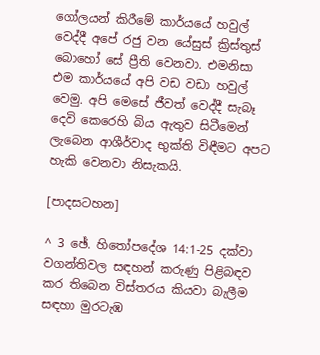ගෝලයන් කිරීමේ කාර්යයේ හවුල් වෙද්දී අපේ රජු වන යේසුස් ක්‍රිස්තුස් බොහෝ සේ ප්‍රීති වෙනවා. එමනිසා එම කාර්යයේ අපි වඩ වඩා හවුල් වෙමු. අපි මෙසේ ජීවත් වෙද්දී සැබෑ දෙවි කෙරෙහි බිය ඇතුව සිටීමෙන් ලැබෙන ආශීර්වාද භුක්ති විඳීමට අපට හැකි වෙනවා නිසැකයි.

[පාදසටහන]

^ 3 ඡේ. හිතෝපදේශ 14:1-25 දක්වා වගන්තිවල සඳහන් කරුණු පිළිබඳව කර තිබෙන විස්තරය කියවා බැලීම සඳහා මුරටැඹ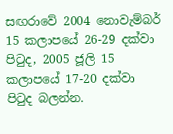සඟරාවේ 2004 නොවැම්බර් 15 කලාපයේ 26-29 දක්වා පිටුද, 2005 ජූලි 15 කලාපයේ 17-20 දක්වා පිටුද බලන්න.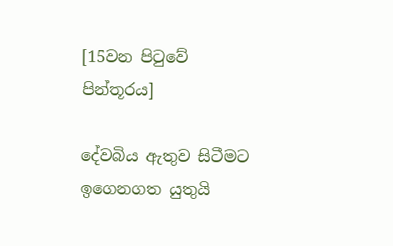[15වන පිටුවේ පින්තූරය]

දේවබිය ඇතුව සිටීමට ඉගෙනගත යුතුයි